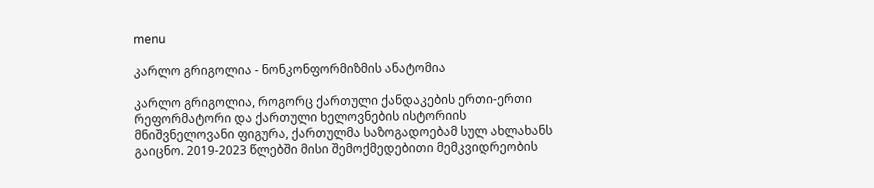menu

კარლო გრიგოლია - ნონკონფორმიზმის ანატომია

კარლო გრიგოლია, როგორც ქართული ქანდაკების ერთი-ერთი რეფორმატორი და ქართული ხელოვნების ისტორიის მნიშვნელოვანი ფიგურა, ქართულმა საზოგადოებამ სულ ახლახანს გაიცნო. 2019-2023 წლებში მისი შემოქმედებითი მემკვიდრეობის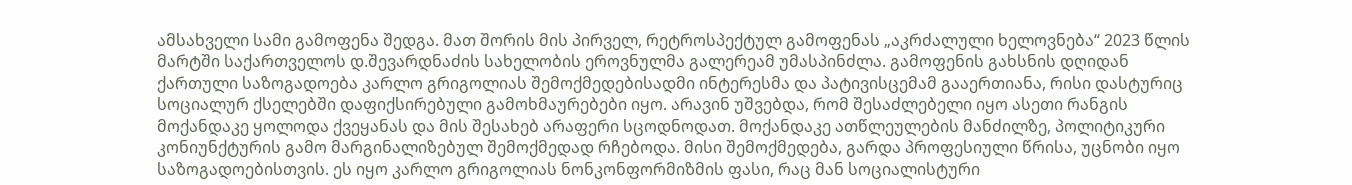ამსახველი სამი გამოფენა შედგა. მათ შორის მის პირველ, რეტროსპექტულ გამოფენას „აკრძალული ხელოვნება“ 2023 წლის მარტში საქართველოს დ.შევარდნაძის სახელობის ეროვნულმა გალერეამ უმასპინძლა. გამოფენის გახსნის დღიდან ქართული საზოგადოება კარლო გრიგოლიას შემოქმედებისადმი ინტერესმა და პატივისცემამ გააერთიანა, რისი დასტურიც სოციალურ ქსელებში დაფიქსირებული გამოხმაურებები იყო. არავინ უშვებდა, რომ შესაძლებელი იყო ასეთი რანგის მოქანდაკე ყოლოდა ქვეყანას და მის შესახებ არაფერი სცოდნოდათ. მოქანდაკე ათწლეულების მანძილზე, პოლიტიკური კონიუნქტურის გამო მარგინალიზებულ შემოქმედად რჩებოდა. მისი შემოქმედება, გარდა პროფესიული წრისა, უცნობი იყო საზოგადოებისთვის. ეს იყო კარლო გრიგოლიას ნონკონფორმიზმის ფასი, რაც მან სოციალისტური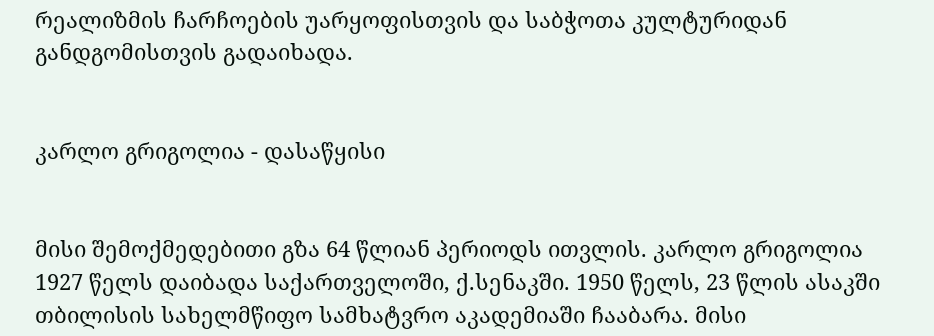რეალიზმის ჩარჩოების უარყოფისთვის და საბჭოთა კულტურიდან განდგომისთვის გადაიხადა.


კარლო გრიგოლია - დასაწყისი


მისი შემოქმედებითი გზა 64 წლიან პერიოდს ითვლის. კარლო გრიგოლია 1927 წელს დაიბადა საქართველოში, ქ.სენაკში. 1950 წელს, 23 წლის ასაკში თბილისის სახელმწიფო სამხატვრო აკადემიაში ჩააბარა. მისი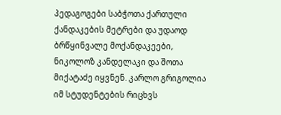პედაგოგები საბჭოთა ქართული ქანდაკების მეტრები და უდაოდ ბრწყინვალე მოქანდაკეები, ნიკოლოზ კანდელაკი და შოთა მიქატაძე იყვნენ. კარლო გრიგოლია იმ სტუდენტების რიცხვს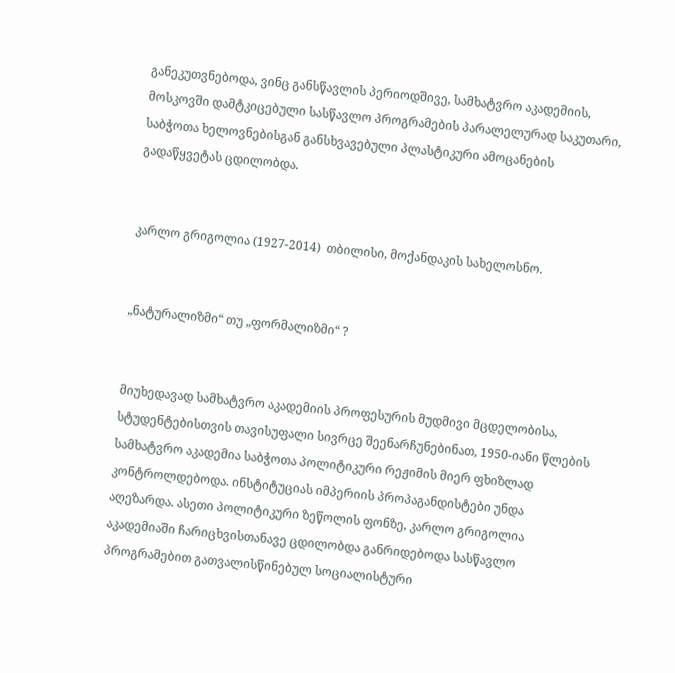განეკუთვნებოდა, ვინც განსწავლის პერიოდშივე, სამხატვრო აკადემიის, მოსკოვში დამტკიცებული სასწავლო პროგრამების პარალელურად საკუთარი, საბჭოთა ხელოვნებისგან განსხვავებული პლასტიკური ამოცანების გადაწყვეტას ცდილობდა.


კარლო გრიგოლია (1927-2014)  თბილისი, მოქანდაკის სახელოსნო.


„ნატურალიზმი“ თუ „ფორმალიზმი“ ?


მიუხედავად სამხატვრო აკადემიის პროფესურის მუდმივი მცდელობისა, სტუდენტებისთვის თავისუფალი სივრცე შეენარჩუნებინათ, 1950-იანი წლების სამხატვრო აკადემია საბჭოთა პოლიტიკური რეჟიმის მიერ ფხიზლად კონტროლდებოდა. ინსტიტუციას იმპერიის პროპაგანდისტები უნდა აღეზარდა. ასეთი პოლიტიკური ზეწოლის ფონზე, კარლო გრიგოლია აკადემიაში ჩარიცხვისთანავე ცდილობდა განრიდებოდა სასწავლო პროგრამებით გათვალისწინებულ სოციალისტური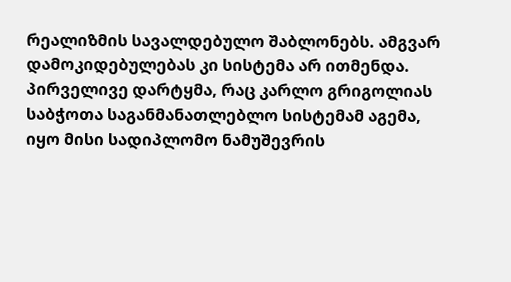რეალიზმის სავალდებულო შაბლონებს. ამგვარ დამოკიდებულებას კი სისტემა არ ითმენდა. პირველივე დარტყმა, რაც კარლო გრიგოლიას საბჭოთა საგანმანათლებლო სისტემამ აგემა, იყო მისი სადიპლომო ნამუშევრის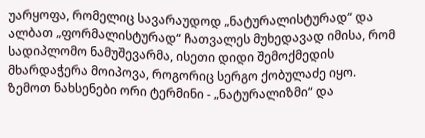უარყოფა, რომელიც სავარაუდოდ „ნატურალისტურად“ და ალბათ „ფორმალისტურად“ ჩათვალეს მუხედავად იმისა, რომ სადიპლომო ნამუშევარმა, ისეთი დიდი შემოქმედის მხარდაჭერა მოიპოვა, როგორიც სერგო ქობულაძე იყო. ზემოთ ნახსენები ორი ტერმინი - „ნატურალიზმი“ და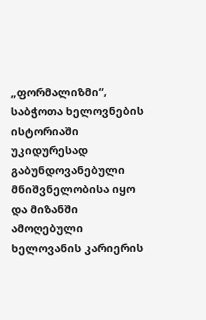„ფორმალიზმი“, საბჭოთა ხელოვნების ისტორიაში უკიდურესად გაბუნდოვანებული მნიშვნელობისა იყო და მიზანში ამოღებული ხელოვანის კარიერის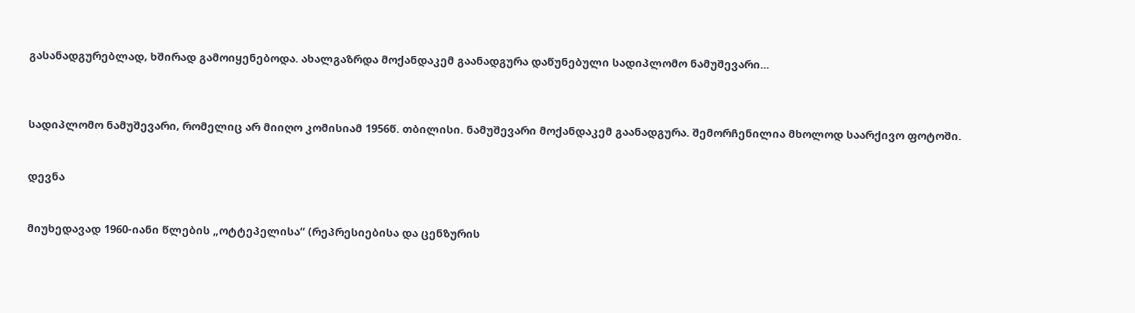გასანადგურებლად, ხშირად გამოიყენებოდა. ახალგაზრდა მოქანდაკემ გაანადგურა დაწუნებული სადიპლომო ნამუშევარი...



სადიპლომო ნამუშევარი, რომელიც არ მიიღო კომისიამ 1956წ. თბილისი. ნამუშევარი მოქანდაკემ გაანადგურა. შემორჩენილია მხოლოდ საარქივო ფოტოში.


დევნა


მიუხედავად 1960-იანი წლების „ოტტეპელისა“ (რეპრესიებისა და ცენზურის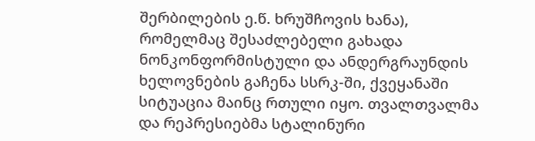შერბილების ე.წ. ხრუშჩოვის ხანა), რომელმაც შესაძლებელი გახადა ნონკონფორმისტული და ანდერგრაუნდის ხელოვნების გაჩენა სსრკ-ში, ქვეყანაში სიტუაცია მაინც რთული იყო. თვალთვალმა და რეპრესიებმა სტალინური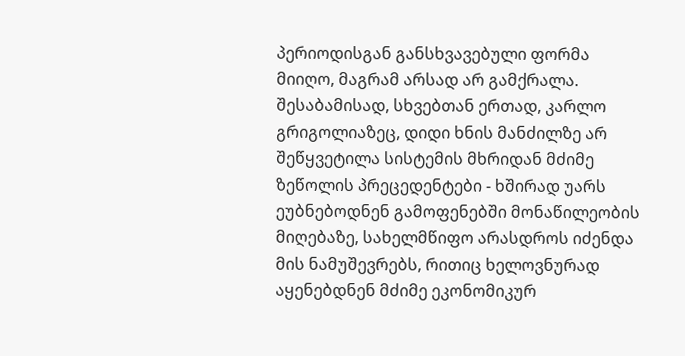პერიოდისგან განსხვავებული ფორმა მიიღო, მაგრამ არსად არ გამქრალა. შესაბამისად, სხვებთან ერთად, კარლო გრიგოლიაზეც, დიდი ხნის მანძილზე არ შეწყვეტილა სისტემის მხრიდან მძიმე ზეწოლის პრეცედენტები - ხშირად უარს ეუბნებოდნენ გამოფენებში მონაწილეობის მიღებაზე, სახელმწიფო არასდროს იძენდა მის ნამუშევრებს, რითიც ხელოვნურად აყენებდნენ მძიმე ეკონომიკურ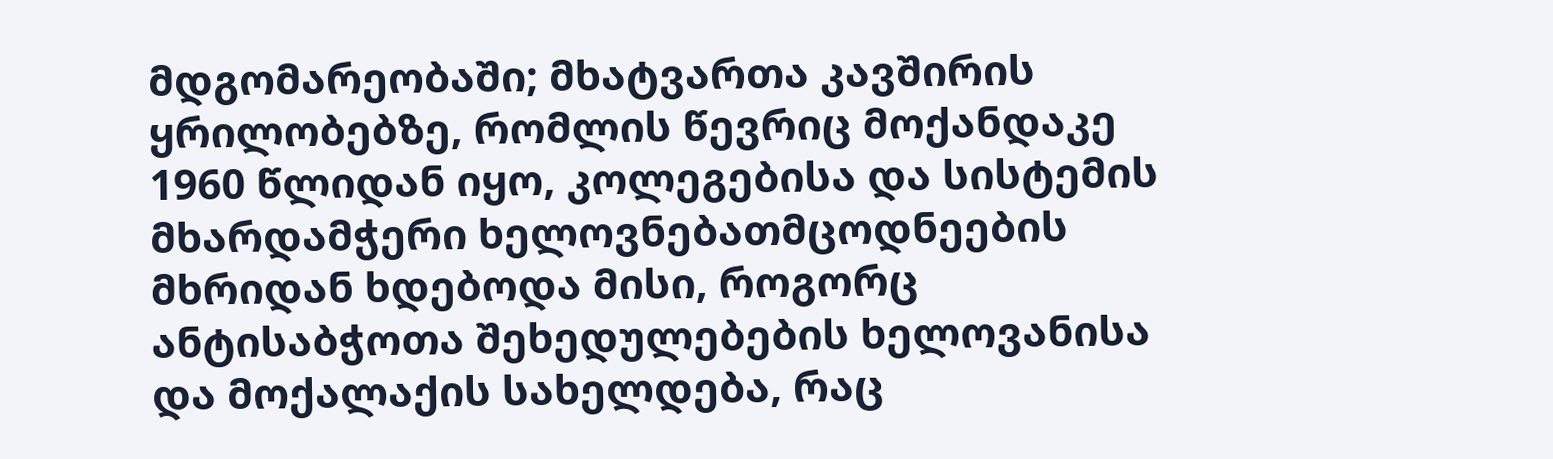მდგომარეობაში; მხატვართა კავშირის ყრილობებზე, რომლის წევრიც მოქანდაკე 1960 წლიდან იყო, კოლეგებისა და სისტემის მხარდამჭერი ხელოვნებათმცოდნეების მხრიდან ხდებოდა მისი, როგორც ანტისაბჭოთა შეხედულებების ხელოვანისა და მოქალაქის სახელდება, რაც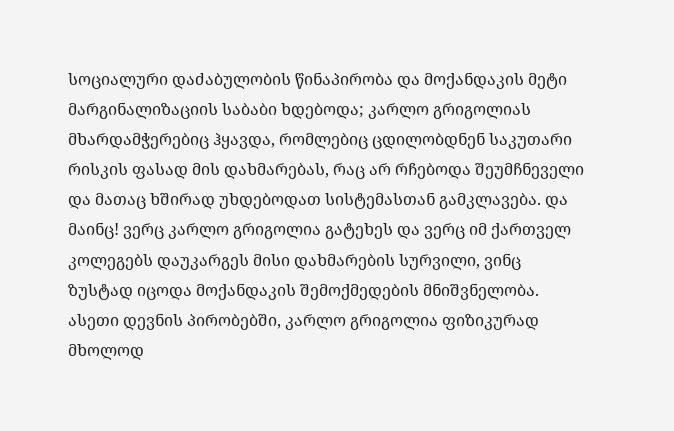სოციალური დაძაბულობის წინაპირობა და მოქანდაკის მეტი მარგინალიზაციის საბაბი ხდებოდა; კარლო გრიგოლიას მხარდამჭერებიც ჰყავდა, რომლებიც ცდილობდნენ საკუთარი რისკის ფასად მის დახმარებას, რაც არ რჩებოდა შეუმჩნეველი და მათაც ხშირად უხდებოდათ სისტემასთან გამკლავება. და მაინც! ვერც კარლო გრიგოლია გატეხეს და ვერც იმ ქართველ კოლეგებს დაუკარგეს მისი დახმარების სურვილი, ვინც ზუსტად იცოდა მოქანდაკის შემოქმედების მნიშვნელობა. ასეთი დევნის პირობებში, კარლო გრიგოლია ფიზიკურად მხოლოდ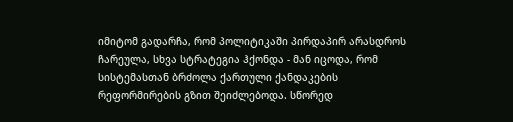იმიტომ გადარჩა, რომ პოლიტიკაში პირდაპირ არასდროს ჩარეულა, სხვა სტრატეგია ჰქონდა - მან იცოდა, რომ სისტემასთან ბრძოლა ქართული ქანდაკების რეფორმირების გზით შეიძლებოდა. სწორედ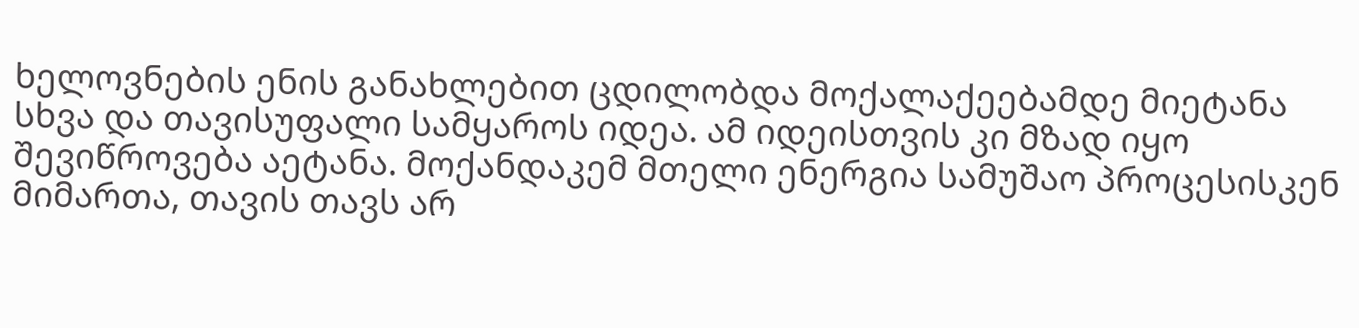ხელოვნების ენის განახლებით ცდილობდა მოქალაქეებამდე მიეტანა სხვა და თავისუფალი სამყაროს იდეა. ამ იდეისთვის კი მზად იყო შევიწროვება აეტანა. მოქანდაკემ მთელი ენერგია სამუშაო პროცესისკენ მიმართა, თავის თავს არ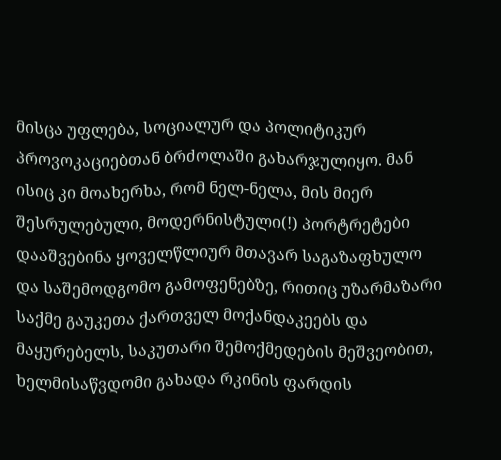მისცა უფლება, სოციალურ და პოლიტიკურ პროვოკაციებთან ბრძოლაში გახარჯულიყო. მან ისიც კი მოახერხა, რომ ნელ-ნელა, მის მიერ შესრულებული, მოდერნისტული(!) პორტრეტები დააშვებინა ყოველწლიურ მთავარ საგაზაფხულო და საშემოდგომო გამოფენებზე, რითიც უზარმაზარი საქმე გაუკეთა ქართველ მოქანდაკეებს და მაყურებელს, საკუთარი შემოქმედების მეშვეობით, ხელმისაწვდომი გახადა რკინის ფარდის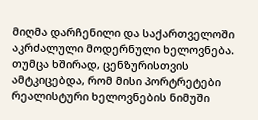მიღმა დარჩენილი და საქართველოში აკრძალული მოდერნული ხელოვნება. თუმცა ხშირად, ცენზურისთვის ამტკიცებდა, რომ მისი პორტრეტები რეალისტური ხელოვნების ნიმუში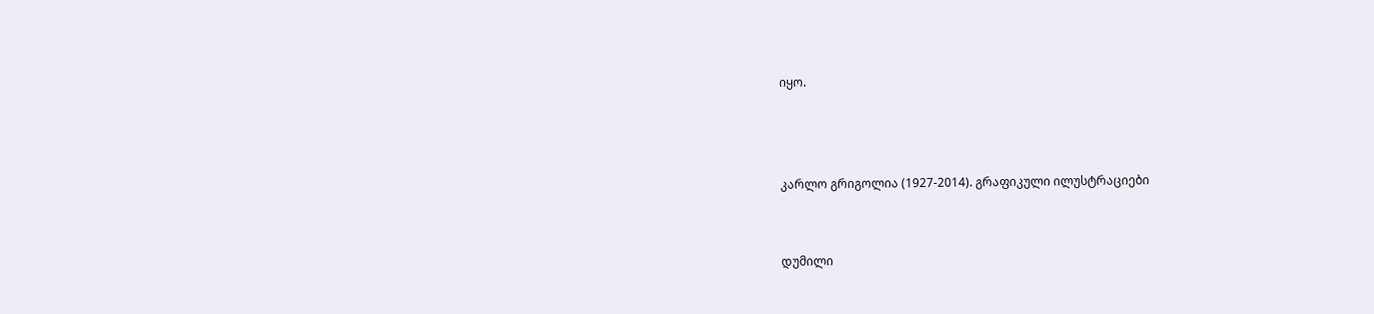იყო.



კარლო გრიგოლია (1927-2014). გრაფიკული ილუსტრაციები


დუმილი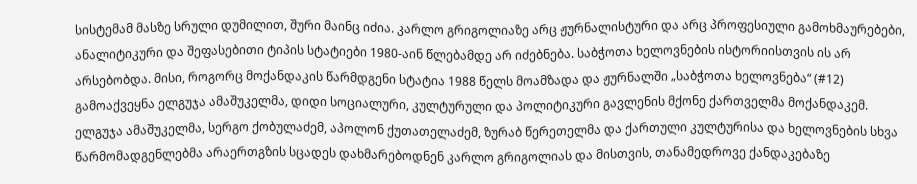სისტემამ მასზე სრული დუმილით, შური მაინც იძია. კარლო გრიგოლიაზე არც ჟურნალისტური და არც პროფესიული გამოხმაურებები, ანალიტიკური და შეფასებითი ტიპის სტატიები 1980-აინ წლებამდე არ იძებნება. საბჭოთა ხელოვნების ისტორიისთვის ის არ არსებობდა. მისი, როგორც მოქანდაკის წარმდგენი სტატია 1988 წელს მოამზადა და ჟურნალში „საბჭოთა ხელოვნება“ (#12) გამოაქვეყნა ელგუჯა ამაშუკელმა, დიდი სოციალური, კულტურული და პოლიტიკური გავლენის მქონე ქართველმა მოქანდაკემ. ელგუჯა ამაშუკელმა, სერგო ქობულაძემ, აპოლონ ქუთათელაძემ, ზურაბ წერეთელმა და ქართული კულტურისა და ხელოვნების სხვა წარმომადგენლებმა არაერთგზის სცადეს დახმარებოდნენ კარლო გრიგოლიას და მისთვის, თანამედროვე ქანდაკებაზე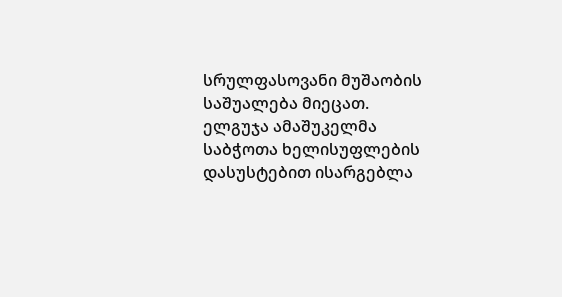სრულფასოვანი მუშაობის საშუალება მიეცათ. ელგუჯა ამაშუკელმა საბჭოთა ხელისუფლების დასუსტებით ისარგებლა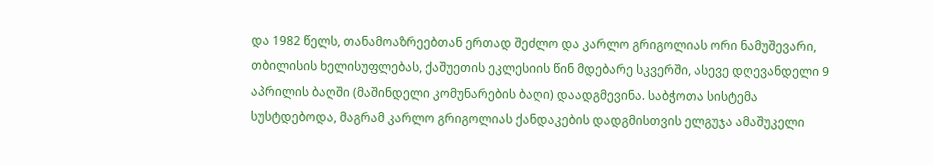და 1982 წელს, თანამოაზრეებთან ერთად შეძლო და კარლო გრიგოლიას ორი ნამუშევარი, თბილისის ხელისუფლებას, ქაშუეთის ეკლესიის წინ მდებარე სკვერში, ასევე დღევანდელი 9 აპრილის ბაღში (მაშინდელი კომუნარების ბაღი) დაადგმევინა. საბჭოთა სისტემა სუსტდებოდა, მაგრამ კარლო გრიგოლიას ქანდაკების დადგმისთვის ელგუჯა ამაშუკელი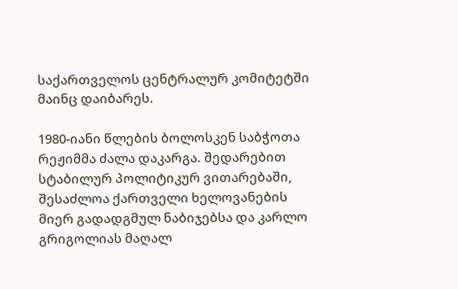საქართველოს ცენტრალურ კომიტეტში მაინც დაიბარეს.

1980-იანი წლების ბოლოსკენ საბჭოთა რეჟიმმა ძალა დაკარგა. შედარებით სტაბილურ პოლიტიკურ ვითარებაში, შესაძლოა ქართველი ხელოვანების მიერ გადადგმულ ნაბიჯებსა და კარლო გრიგოლიას მაღალ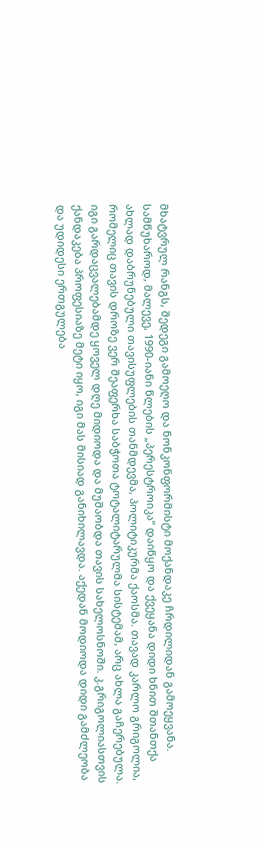მხატვრულ რანგს, შედეგი გამოეღო და ნონკონფორმისტი მოქანდაკე ჩრდილიდან გამოეყვანა. სამწუხაროდ, მალევე, 1990-იანი წლების „პერესტროიკა“ დაიწყო და ქვეყანა დიდი ხნით შთანთქა ახლად დაბრუნებული თავისუფლების თანმდევმა, პოლიტიკურმა ქაოსმა. თავად კარლო გრიგოლია, რომელიც თავის დროზე ვერ შეაფერხა საბჭოთა ტოტალიტარულმა სისტემამ, არც ახლა გაჩერებულა. იგი გარდაცვალებამდე ყოველ დღე მიდიოდა და მუშაობდა თავის სახელოსნოში. კ.გრიგოლიასთვის ქანდაკება პროფესიაზე მეტი იყო, იგი მას მისიად განიხილავდა. აქედან მოდიოდა დიდი გამძლეობა და უდიდესი ერთგულება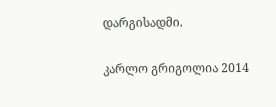დარგისადმი.

კარლო გრიგოლია 2014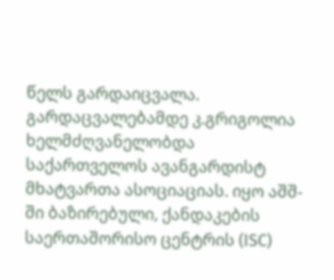წელს გარდაიცვალა. გარდაცვალებამდე კ.გრიგოლია ხელმძღვანელობდა საქართველოს ავანგარდისტ მხატვართა ასოციაციას. იყო აშშ-ში ბაზირებული, ქანდაკების საერთაშორისო ცენტრის (ISC)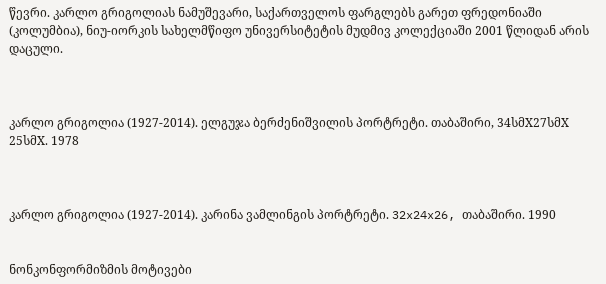წევრი. კარლო გრიგოლიას ნამუშევარი, საქართველოს ფარგლებს გარეთ ფრედონიაში (კოლუმბია), ნიუ-იორკის სახელმწიფო უნივერსიტეტის მუდმივ კოლექციაში 2001 წლიდან არის დაცული.



კარლო გრიგოლია (1927-2014). ელგუჯა ბერძენიშვილის პორტრეტი. თაბაშირი, 34სმX27სმX 25სმX. 1978



კარლო გრიგოლია (1927-2014). კარინა ვამლინგის პორტრეტი. 32x24x26, თაბაშირი. 1990


ნონკონფორმიზმის მოტივები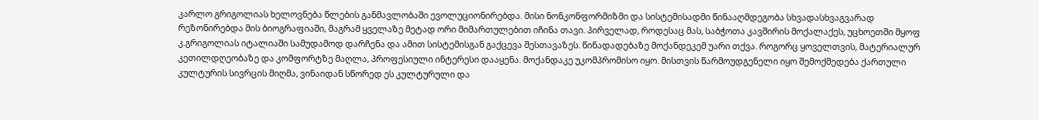კარლო გრიგოლიას ხელოვნება წლების განმავლობაში ევოლუციონირებდა. მისი ნონკონფორმიზმი და სისტემისადმი წინააღმდეგობა სხვადასხვაგვარად რეზონირებდა მის ბიოგრაფიაში, მაგრამ ყველაზე მეტად ორი მიმართულებით იჩინა თავი. პირველად, როდესაც მას, საბჭოთა კავშირის მოქალაქეს, უცხოეთში მყოფ კ.გრიგოლიას იტალიაში სამუდამოდ დარჩენა და ამით სისტემისგან გაქცევა შესთავაზეს. წინადადებაზე მოქანდეკემ უარი თქვა. როგორც ყოველთვის, მატერიალურ კეთილდღეობაზე და კომფორტზე მაღლა, პროფესიული ინტერესი დააყენა. მოქანდაკე უკომპრომისო იყო. მისთვის წარმოუდგენელი იყო შემოქმედება ქართული კულტურის სივრცის მიღმა, ვინაიდან სწორედ ეს კულტურული და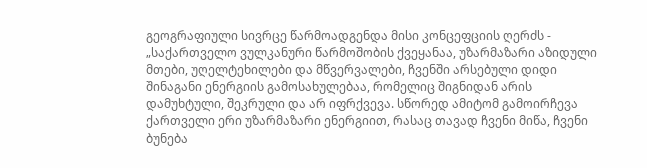გეოგრაფიული სივრცე წარმოადგენდა მისი კონცეფციის ღერძს -  „საქართველო ვულკანური წარმოშობის ქვეყანაა, უზარმაზარი აზიდული მთები, უღელტეხილები და მწვერვალები, ჩვენში არსებული დიდი შინაგანი ენერგიის გამოსახულებაა, რომელიც შიგნიდან არის დამუხტული, შეკრული და არ იფრქვევა. სწორედ ამიტომ გამოირჩევა ქართველი ერი უზარმაზარი ენერგიით, რასაც თავად ჩვენი მიწა, ჩვენი ბუნება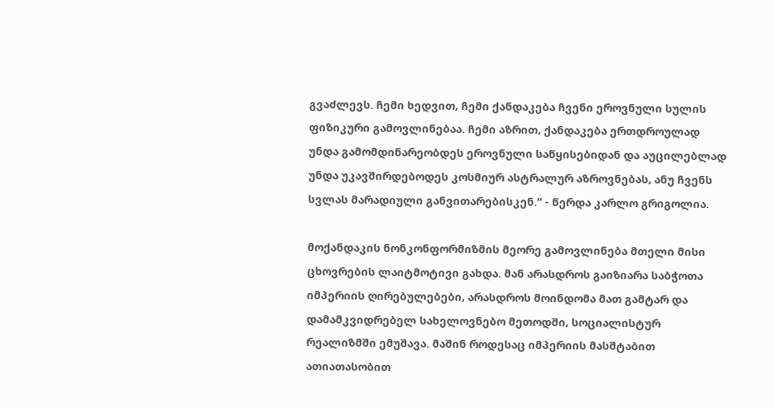გვაძლევს. ჩემი ხედვით, ჩემი ქანდაკება ჩვენი ეროვნული სულის ფიზიკური გამოვლინებაა. ჩემი აზრით, ქანდაკება ერთდროულად უნდა გამომდინარეობდეს ეროვნული საწყისებიდან და აუცილებლად უნდა უკავშირდებოდეს კოსმიურ ასტრალურ აზროვნებას, ანუ ჩვენს სვლას მარადიული განვითარებისკენ.“ - წერდა კარლო გრიგოლია.

მოქანდაკის ნონკონფორმიზმის მეორე გამოვლინება მთელი მისი ცხოვრების ლაიტმოტივი გახდა. მან არასდროს გაიზიარა საბჭოთა იმპერიის ღირებულებები, არასდროს მოინდომა მათ გამტარ და დამამკვიდრებელ სახელოვნებო მეთოდში, სოციალისტურ რეალიზმში ემუშავა. მაშინ როდესაც იმპერიის მასშტაბით ათიათასობით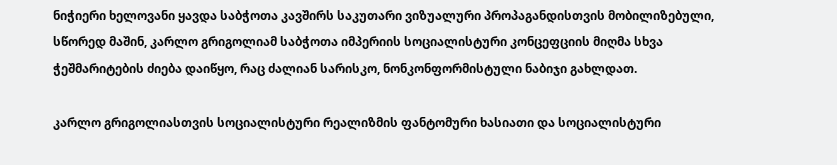ნიჭიერი ხელოვანი ყავდა საბჭოთა კავშირს საკუთარი ვიზუალური პროპაგანდისთვის მობილიზებული, სწორედ მაშინ, კარლო გრიგოლიამ საბჭოთა იმპერიის სოციალისტური კონცეფციის მიღმა სხვა ჭეშმარიტების ძიება დაიწყო, რაც ძალიან სარისკო, ნონკონფორმისტული ნაბიჯი გახლდათ.

კარლო გრიგოლიასთვის სოციალისტური რეალიზმის ფანტომური ხასიათი და სოციალისტური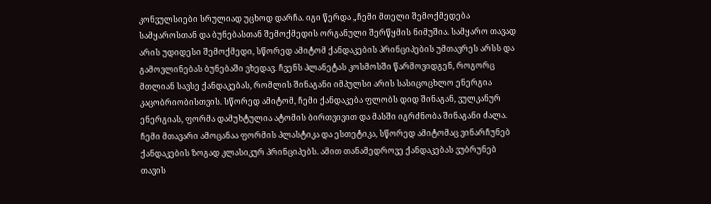კონვულსიები სრულიად უცხოდ დარჩა. იგი წერდა „ჩემი მთელი შემოქმედება სამყაროსთან და ბუნებასთან შემოქმედის ორგანული შერწყმის ნიმუშია. სამყარო თავად არის უდიდესი შემოქმედი, სწორედ ამიტომ ქანდაკების პრინციპების უმთავრეს არსს და გამოვლინებას ბუნებაში ვხედავ. ჩვენს პლანეტას კოსმოსში წარმოვიდგენ, როგორც მთლიან სავსე ქანდაკებას, რომლის შინაგანი იმპულსი არის სასიცოცხლო ენერგია კაცობრიობისთვის. სწორედ ამიტომ, ჩემი ქანდაკება ფლობს დიდ შინაგან, ვულკანურ ენერგიას, ფორმა დამუხტულია ატომის ბირთვივით და მასში იგრძნობა შინაგანი ძალა. ჩემი მთავარი ამოცანაა ფორმის პლასტიკა და ესთეტიკა, სწორედ ამიტომაც ვინარჩუნებ ქანდაკების ზოგად კლასიკურ პრინციპებს. ამით თანამედროვე ქანდაკებას ვუბრუნებ თავის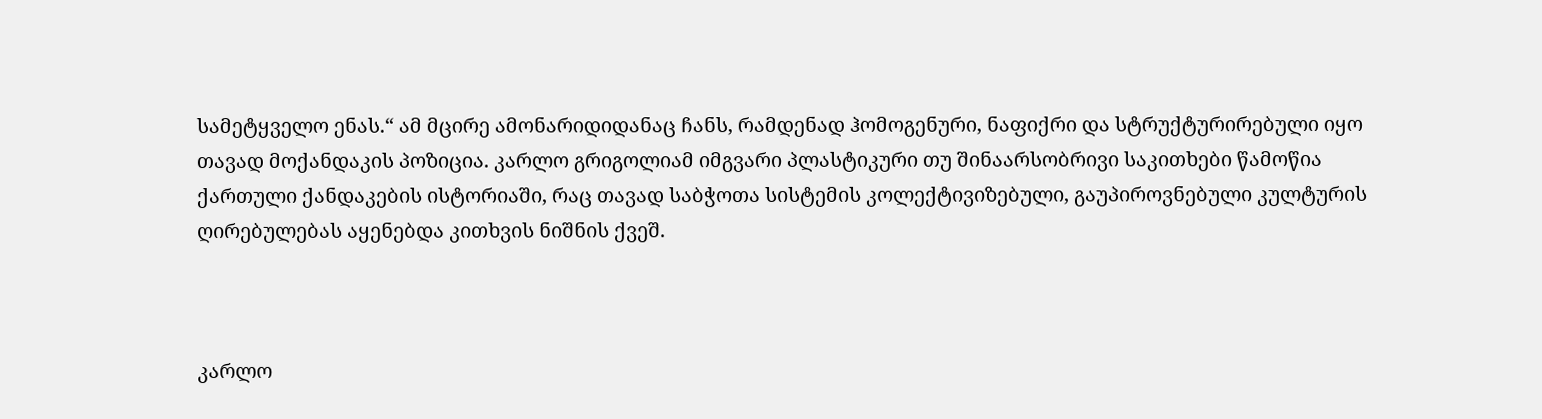სამეტყველო ენას.“ ამ მცირე ამონარიდიდანაც ჩანს, რამდენად ჰომოგენური, ნაფიქრი და სტრუქტურირებული იყო თავად მოქანდაკის პოზიცია. კარლო გრიგოლიამ იმგვარი პლასტიკური თუ შინაარსობრივი საკითხები წამოწია ქართული ქანდაკების ისტორიაში, რაც თავად საბჭოთა სისტემის კოლექტივიზებული, გაუპიროვნებული კულტურის ღირებულებას აყენებდა კითხვის ნიშნის ქვეშ.



კარლო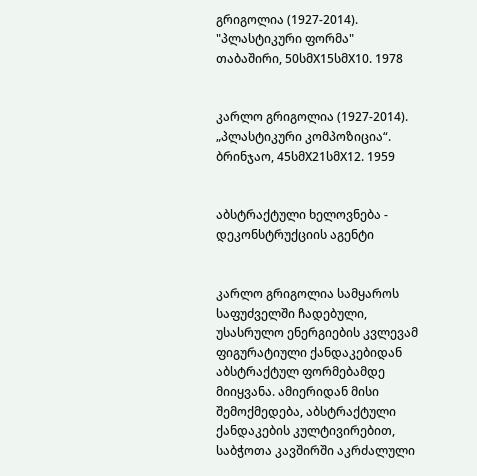გრიგოლია (1927-2014). "პლასტიკური ფორმა" თაბაშირი, 50სმX15სმX10. 1978


კარლო გრიგოლია (1927-2014). „პლასტიკური კომპოზიცია“. ბრინჯაო, 45სმX21სმX12. 1959


აბსტრაქტული ხელოვნება - დეკონსტრუქციის აგენტი


კარლო გრიგოლია სამყაროს საფუძველში ჩადებული, უსასრულო ენერგიების კვლევამ  ფიგურატიული ქანდაკებიდან აბსტრაქტულ ფორმებამდე მიიყვანა. ამიერიდან მისი შემოქმედება, აბსტრაქტული ქანდაკების კულტივირებით, საბჭოთა კავშირში აკრძალული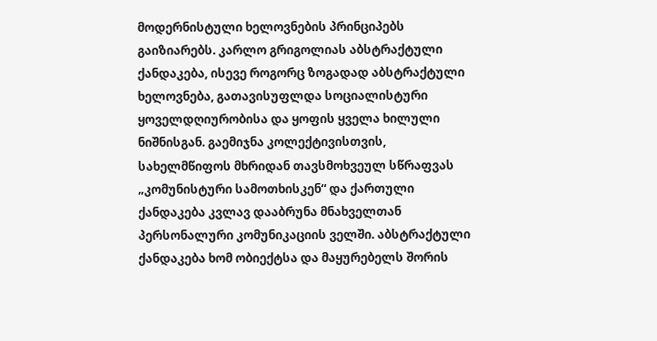მოდერნისტული ხელოვნების პრინციპებს გაიზიარებს. კარლო გრიგოლიას აბსტრაქტული ქანდაკება, ისევე როგორც ზოგადად აბსტრაქტული ხელოვნება, გათავისუფლდა სოციალისტური ყოველდღიურობისა და ყოფის ყველა ხილული ნიშნისგან. გაემიჯნა კოლექტივისთვის, სახელმწიფოს მხრიდან თავსმოხვეულ სწრაფვას „კომუნისტური სამოთხისკენ“ და ქართული ქანდაკება კვლავ დააბრუნა მნახველთან პერსონალური კომუნიკაციის ველში. აბსტრაქტული ქანდაკება ხომ ობიექტსა და მაყურებელს შორის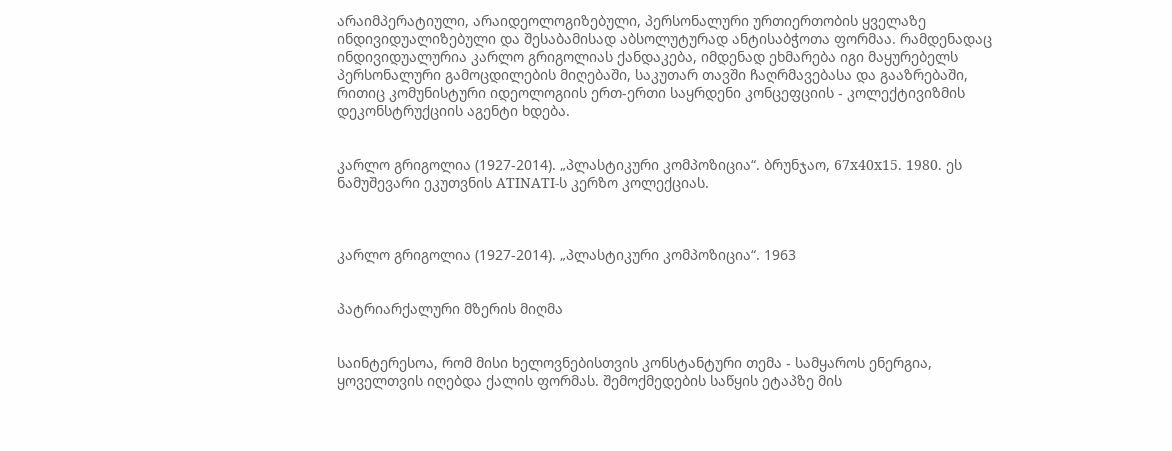არაიმპერატიული, არაიდეოლოგიზებული, პერსონალური ურთიერთობის ყველაზე ინდივიდუალიზებული და შესაბამისად აბსოლუტურად ანტისაბჭოთა ფორმაა. რამდენადაც ინდივიდუალურია კარლო გრიგოლიას ქანდაკება, იმდენად ეხმარება იგი მაყურებელს პერსონალური გამოცდილების მიღებაში, საკუთარ თავში ჩაღრმავებასა და გააზრებაში, რითიც კომუნისტური იდეოლოგიის ერთ-ერთი საყრდენი კონცეფციის - კოლექტივიზმის დეკონსტრუქციის აგენტი ხდება.


კარლო გრიგოლია (1927-2014). „პლასტიკური კომპოზიცია“. ბრუნჯაო, 67x40x15. 1980. ეს ნამუშევარი ეკუთვნის ATINATI-ს კერზო კოლექციას.



კარლო გრიგოლია (1927-2014). „პლასტიკური კომპოზიცია“. 1963


პატრიარქალური მზერის მიღმა


საინტერესოა, რომ მისი ხელოვნებისთვის კონსტანტური თემა - სამყაროს ენერგია, ყოველთვის იღებდა ქალის ფორმას. შემოქმედების საწყის ეტაპზე მის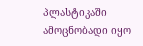პლასტიკაში ამოცნობადი იყო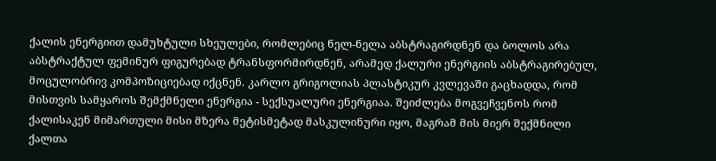ქალის ენერგიით დამუხტული სხეულები, რომლებიც ნელ-ნელა აბსტრაგირდნენ და ბოლოს არა აბსტრაქტულ ფემინურ ფიგურებად ტრანსფორმირდნენ, არამედ ქალური ენერგიის აბსტრაგირებულ, მოცულობრივ კომპოზიციებად იქცნენ. კარლო გრიგოლიას პლასტიკურ კვლევაში გაცხადდა, რომ მისთვის სამყაროს შემქმნელი ენერგია - სექსუალური ენერგიაა. შეიძლება მოგვეჩვენოს რომ ქალისაკენ მიმართული მისი მზერა მეტისმეტად მასკულინური იყო, მაგრამ მის მიერ შექმნილი ქალთა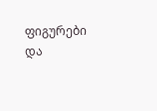ფიგურები და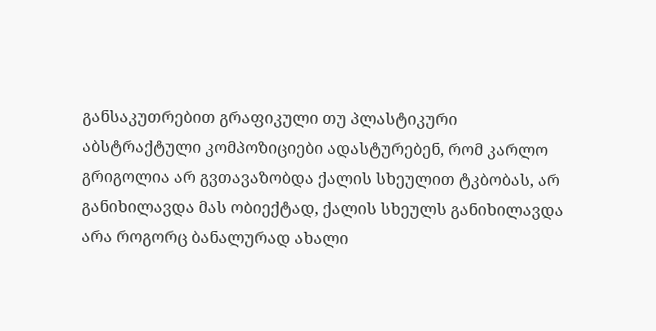განსაკუთრებით გრაფიკული თუ პლასტიკური აბსტრაქტული კომპოზიციები ადასტურებენ, რომ კარლო გრიგოლია არ გვთავაზობდა ქალის სხეულით ტკბობას, არ განიხილავდა მას ობიექტად, ქალის სხეულს განიხილავდა არა როგორც ბანალურად ახალი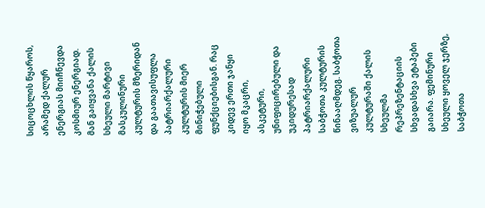სიცოცხლის წყაროს, არამედ ქალურ ენერგიას მიიჩნევდა კოსმიურ ენერგიად. მან გაიყვანა ქალის სხეული მარტივი მასკულინური კულტურის მზერიდან და გაათავისუფლა პატრიარქალური კულტურის მიერ მინიჭებული ფუნქციებისგან. რაც კიდევ ერთი ჯანყი იყო მკაცრი, ასკეტური, უნიფიცირებული და უკიდურესად პატრიარქალური საბჭოთა კულტურის წინააღმდეგ. საბჭოთა ვიზუალურ კულტურაში ქალის სხეულმა რეპრეზენტაციის სხვადასხვა ეტაპები გაიარა. ფემინური სხეული ყოველ ჯერზე, საბჭოთა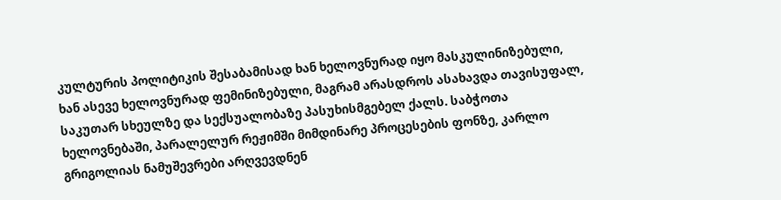კულტურის პოლიტიკის შესაბამისად ხან ხელოვნურად იყო მასკულინიზებული, ხან ასევე ხელოვნურად ფემინიზებული, მაგრამ არასდროს ასახავდა თავისუფალ, საკუთარ სხეულზე და სექსუალობაზე პასუხისმგებელ ქალს. საბჭოთა ხელოვნებაში, პარალელურ რეჟიმში მიმდინარე პროცესების ფონზე, კარლო გრიგოლიას ნამუშევრები არღვევდნენ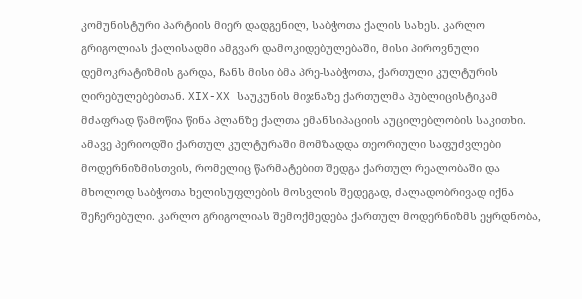კომუნისტური პარტიის მიერ დადგენილ, საბჭოთა ქალის სახეს. კარლო გრიგოლიას ქალისადმი ამგვარ დამოკიდებულებაში, მისი პიროვნული დემოკრატიზმის გარდა, ჩანს მისი ბმა პრე-საბჭოთა, ქართული კულტურის ღირებულებებთან. XIX-XX საუკუნის მიჯნაზე ქართულმა პუბლიცისტიკამ მძაფრად წამოწია წინა პლანზე ქალთა ემანსიპაციის აუცილებლობის საკითხი. ამავე პერიოდში ქართულ კულტურაში მომზადდა თეორიული საფუძვლები მოდერნიზმისთვის, რომელიც წარმატებით შედგა ქართულ რეალობაში და მხოლოდ საბჭოთა ხელისუფლების მოსვლის შედეგად, ძალადობრივად იქნა შეჩერებული. კარლო გრიგოლიას შემოქმედება ქართულ მოდერნიზმს ეყრდნობა,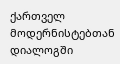ქართველ მოდერნისტებთან დიალოგში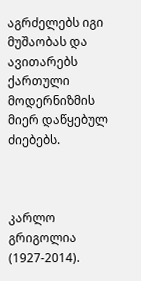აგრძელებს იგი მუშაობას და ავითარებს ქართული მოდერნიზმის მიერ დაწყებულ ძიებებს.



კარლო გრიგოლია (1927-2014).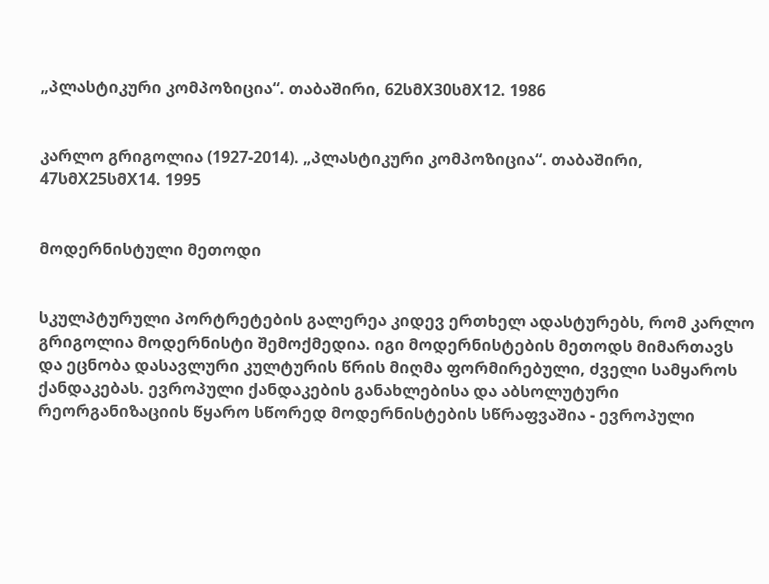„პლასტიკური კომპოზიცია“. თაბაშირი, 62სმX30სმX12. 1986


კარლო გრიგოლია (1927-2014). „პლასტიკური კომპოზიცია“. თაბაშირი, 47სმX25სმX14. 1995


მოდერნისტული მეთოდი


სკულპტურული პორტრეტების გალერეა კიდევ ერთხელ ადასტურებს, რომ კარლო გრიგოლია მოდერნისტი შემოქმედია. იგი მოდერნისტების მეთოდს მიმართავს და ეცნობა დასავლური კულტურის წრის მიღმა ფორმირებული, ძველი სამყაროს ქანდაკებას. ევროპული ქანდაკების განახლებისა და აბსოლუტური რეორგანიზაციის წყარო სწორედ მოდერნისტების სწრაფვაშია - ევროპული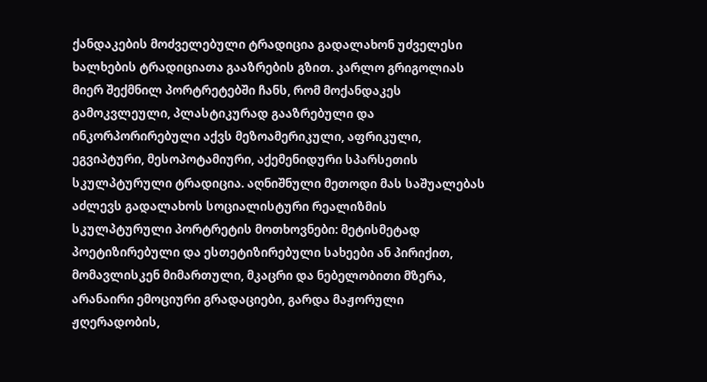ქანდაკების მოძველებული ტრადიცია გადალახონ უძველესი ხალხების ტრადიციათა გააზრების გზით. კარლო გრიგოლიას მიერ შექმნილ პორტრეტებში ჩანს, რომ მოქანდაკეს გამოკვლეული, პლასტიკურად გააზრებული და ინკორპორირებული აქვს მეზოამერიკული, აფრიკული, ეგვიპტური, მესოპოტამიური, აქემენიდური სპარსეთის სკულპტურული ტრადიცია. აღნიშნული მეთოდი მას საშუალებას აძლევს გადალახოს სოციალისტური რეალიზმის სკულპტურული პორტრეტის მოთხოვნები: მეტისმეტად პოეტიზირებული და ესთეტიზირებული სახეები ან პირიქით, მომავლისკენ მიმართული, მკაცრი და ნებელობითი მზერა, არანაირი ემოციური გრადაციები, გარდა მაჟორული ჟღერადობის,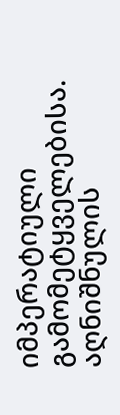იმპერატიული გამომეტყველებისა. აღნიშნულის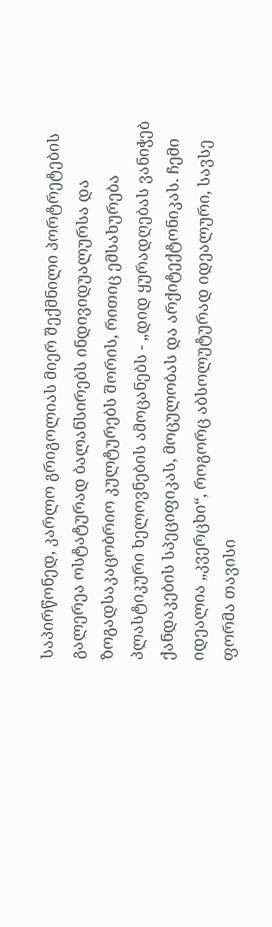საპირწონედ, კარლო გრიგოლიას მიერ შექმნილი პორტრეტების გალერეა ოსტატურად ბალანსირებს ინდივიდუალურსა და ზოგადსაკაცობრიო კულტურებს შორის, რითიც ემსახურება პლასტიკური ხელოვნების ამოცანებს - „დიდ ყურადღებას ვანიჭებ ქანდაკების სპეციფიკას, მოცულობას და არქიტექტონიკას. ჩემი იდეალია „კვერცხი“, როგორც აბსოლუტურად იდეალური, სავსე ფორმა თავისი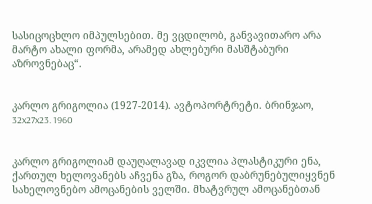სასიცოცხლო იმპულსებით. მე ვცდილობ, განვავითარო არა მარტო ახალი ფორმა, არამედ ახლებური მასშტაბური აზროვნებაც“.


კარლო გრიგოლია (1927-2014). ავტოპორტრეტი. ბრინჯაო, 32x27x23. 1960


კარლო გრიგოლიამ დაუღალავად იკვლია პლასტიკური ენა, ქართულ ხელოვანებს აჩვენა გზა, როგორ დაბრუნებულიყვნენ სახელოვნებო ამოცანების ველში. მხატვრულ ამოცანებთან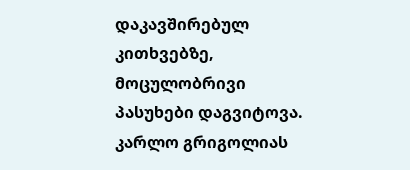დაკავშირებულ კითხვებზე, მოცულობრივი პასუხები დაგვიტოვა. კარლო გრიგოლიას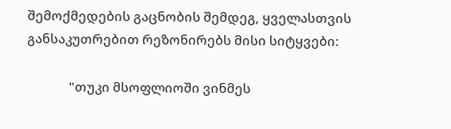შემოქმედების გაცნობის შემდეგ, ყველასთვის განსაკუთრებით რეზონირებს მისი სიტყვები:

              "თუკი მსოფლიოში ვინმეს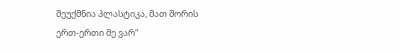შეუქმნია პლასტიკა, მათ შორის ერთ-ერთი მე ვარ“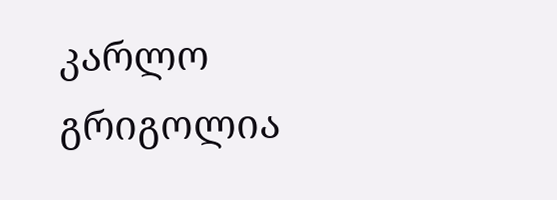კარლო გრიგოლია